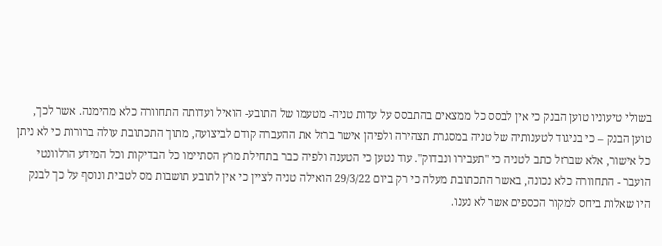בשולי טיעוניו טוען הבנק כי אין לבסס כל ממצאים בהתבסס על עדות טניה- מטעמו של התובע- הואיל ועדותה התחוורה כלא מהימנה. אשר לכך, טוען הבנק – כי בניגוד לטענותיה של טניה במסגרת תצהירה ולפיהן אישר ברזל את ההעברה קודם לביצועה, מתוך התכתובת עולה ברורות כי לא ניתן כל אישור, אלא שברזל כתב לטניה כי "תעבירו ונבדוק". עוד נטען כי הטענה ולפיה כבר בתחילת מרץ הסתיימו כל הבדיקות וכל המידע הרלוונטי הועבר - התחוורה כלא נכונה, באשר התכתובת מעלה כי רק ביום 29/3/22 הואילה טניה לציין כי אין לתובע תושבות מס לטבית ונוסף על כך לבנק היו שאלות ביחס למקור הכספים אשר לא נענו.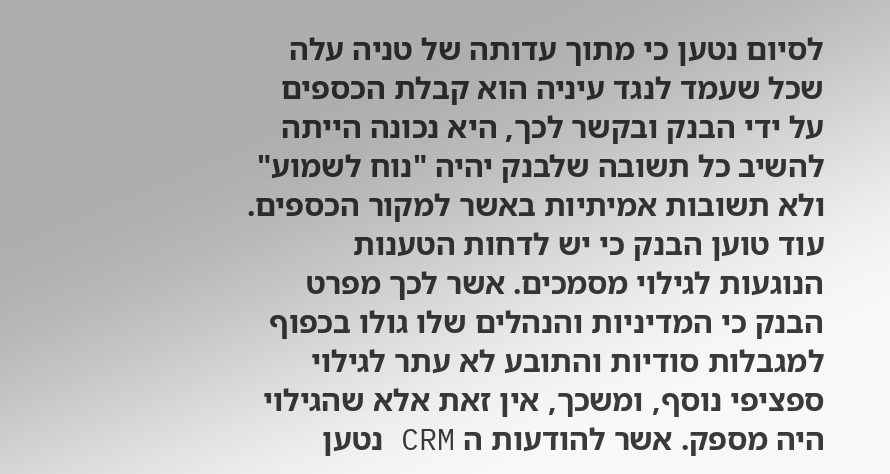לסיום נטען כי מתוך עדותה של טניה עלה שכל שעמד לנגד עיניה הוא קבלת הכספים על ידי הבנק ובקשר לכך, היא נכונה הייתה להשיב כל תשובה שלבנק יהיה "נוח לשמוע" ולא תשובות אמיתיות באשר למקור הכספים.
עוד טוען הבנק כי יש לדחות הטענות הנוגעות לגילוי מסמכים. אשר לכך מפרט הבנק כי המדיניות והנהלים שלו גולו בכפוף למגבלות סודיות והתובע לא עתר לגילוי ספציפי נוסף, ומשכך, אין זאת אלא שהגילוי היה מספק. אשר להודעות ה CRM נטען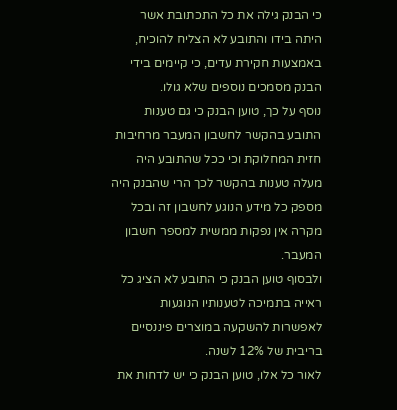כי הבנק גילה את כל התכתובת אשר היתה בידו והתובע לא הצליח להוכיח, באמצעות חקירת עדים, כי קיימים בידי הבנק מסמכים נוספים שלא גולו.
נוסף על כך, טוען הבנק כי גם טענות התובע בהקשר לחשבון המעבר מרחיבות חזית המחלוקת וכי ככל שהתובע היה מעלה טענות בהקשר לכך הרי שהבנק היה מספק כל מידע הנוגע לחשבון זה ובכל מקרה אין נפקות ממשית למספר חשבון המעבר.
ולבסוף טוען הבנק כי התובע לא הציג כל ראייה בתמיכה לטענותיו הנוגעות לאפשרות להשקעה במוצרים פיננסיים בריבית של 12% לשנה.
לאור כל אלו, טוען הבנק כי יש לדחות את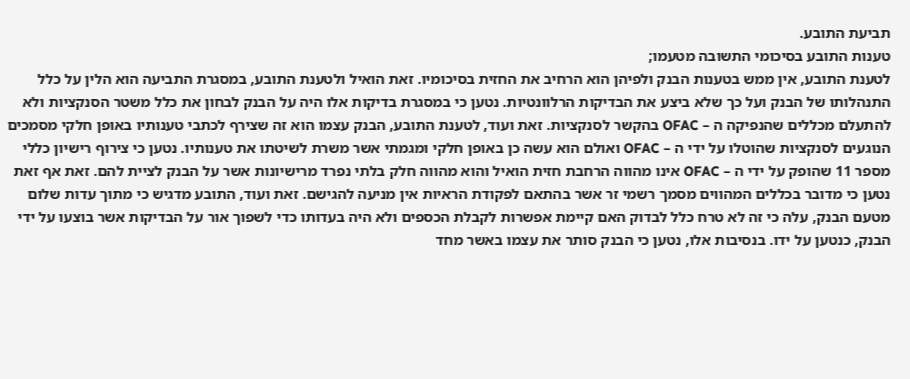תביעת התובע.
טענות התובע בסיכומי התשובה מטעמו;
לטענת התובע, אין ממש בטענות הבנק ולפיהן הוא הרחיב את החזית בסיכומיו. זאת הואיל ולטענת התובע, במסגרת התביעה הוא הלין על כלל התנהלותו של הבנק ועל כך שלא ביצע את הבדיקות הרלוונטיות. נטען כי במסגרת בדיקות אלו היה על הבנק לבחון את כלל משטר הסנקציות ולא להתעלם מכללים שהנפיקה ה – OFAC בהקשר לסנקציות. זאת ועוד, לטענת התובע, הבנק עצמו הוא זה שצירף לכתבי טענותיו באופן חלקי מסמכים הנוגעים לסנקציות שהוטלו על ידי ה – OFAC ואולם הוא עשה כן באופן חלקי ומגמתי אשר משרת לשיטתו את טענותיו. נטען כי צירוף רישיון כללי מספר 11 שהופק על ידי ה – OFAC אינו מהווה הרחבת חזית הואיל והוא מהווה חלק בלתי נפרד מרישיונות אשר על הבנק לציית להם. זאת אף זאת נטען כי מדובר בכללים המהווים מסמך רשמי זר אשר בהתאם לפקודת הראיות אין מניעה להגישם. זאת ועוד, התובע מדגיש כי מתוך עדות שלום מטעם הבנק, עלה כי זה לא טרח כלל לבדוק האם קיימת אפשרות לקבלת הכספים ולא היה בעדותו כדי לשפוך אור על הבדיקות אשר בוצעו על ידי הבנק, כנטען על ידו. בנסיבות אלו, נטען כי הבנק סותר את עצמו באשר מחד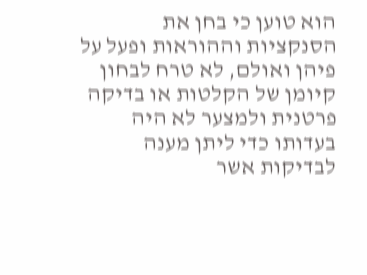הוא טוען כי בחן את הסנקציות וההוראות ופעל על פיהן ואולם, לא טרח לבחון קיומן של הקלטות או בדיקה פרטנית ולמצער לא היה בעדותו כדי ליתן מענה לבדיקות אשר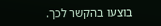בוצעו בהקשר לכך.